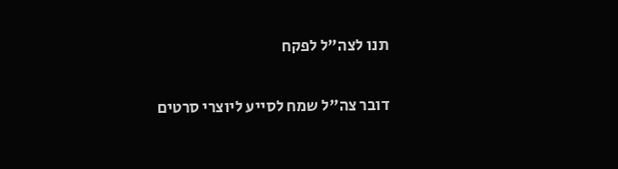תנו לצה"ל לפקח

דובר צה"ל שמח לסייע ליוצרי סרטים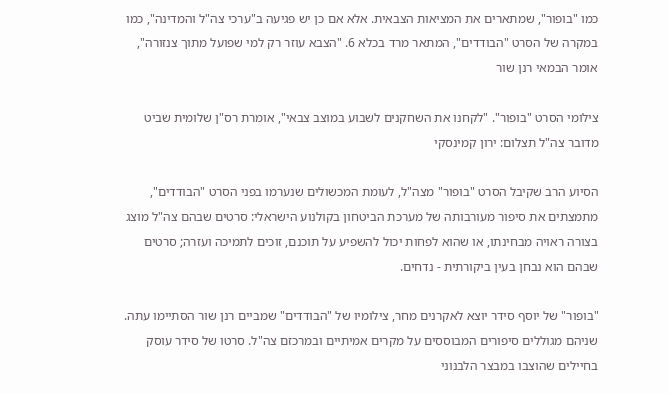כמו "בופור", שמתארים את המציאות הצבאית. אלא אם כן יש פגיעה ב"ערכי צה"ל והמדינה", כמו במקרה של הסרט "הבודדים", המתאר מרד בכלא 6. "הצבא עוזר רק למי שפועל מתוך צנזורה", אומר הבמאי רנן שור

צילומי הסרט "בופור". "לקחנו את השחקנים לשבוע במוצב צבאי", אומרת רס"ן שלומית שביט מדובר צה"ל תצלום: ירון קמינסקי

הסיוע הרב שקיבל הסרט "בופור" מצה"ל, לעומת המכשולים שנערמו בפני הסרט "הבודדים", מתמצתים את סיפור מעורבותה של מערכת הביטחון בקולנוע הישראלי: סרטים שבהם צה"ל מוצג בצורה ראויה מבחינתו, או שהוא לפחות יכול להשפיע על תוכנם, זוכים לתמיכה ועזרה; סרטים שבהם הוא נבחן בעין ביקורתית - נדחים.

"בופור" של יוסף סידר יוצא לאקרנים מחר, צילומיו של "הבודדים" שמביים רנן שור הסתיימו עתה. שניהם מגוללים סיפורים המבוססים על מקרים אמיתיים ובמרכזם צה"ל. סרטו של סידר עוסק בחיילים שהוצבו במבצר הלבנוני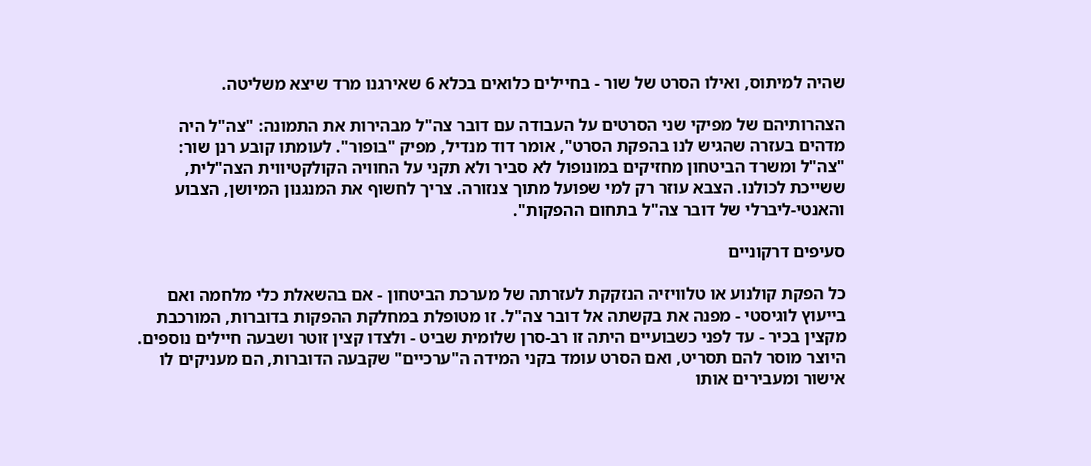שהיה למיתוס, ואילו הסרט של שור - בחיילים כלואים בכלא 6 שאירגנו מרד שיצא משליטה.

הצהרותיהם של מפיקי שני הסרטים על העבודה עם דובר צה"ל מבהירות את התמונה: "צה"ל היה מדהים בעזרה שהגיש לנו בהפקת הסרט", אומר דוד מנדיל, מפיק "בופור". לעומתו קובע רנן שור: "צה"ל ומשרד הביטחון מחזיקים במונופול לא סביר ולא תקני על החוויה הקולקטיווית הצה"לית, ששייכת לכולנו. הצבא עוזר רק למי שפועל מתוך צנזורה. צריך לחשוף את המנגנון המיושן, הצבוע והאנטי-ליברלי של דובר צה"ל בתחום ההפקות".

סעיפים דרקוניים

כל הפקת קולנוע או טלוויזיה הנזקקת לעזרתה של מערכת הביטחון - אם בהשאלת כלי מלחמה ואם בייעוץ לוגיסטי - מפנה את בקשתה אל דובר צה"ל. זו מטופלת במחלקת ההפקות בדוברות, המורכבת מקצין בכיר - עד לפני כשבועיים היתה זו רב-סרן שלומית שביט - ולצדו קצין זוטר ושבעה חיילים נוספים. היוצר מוסר להם תסריט, ואם הסרט עומד בקני המידה ה"ערכיים" שקבעה הדוברות, הם מעניקים לו אישור ומעבירים אותו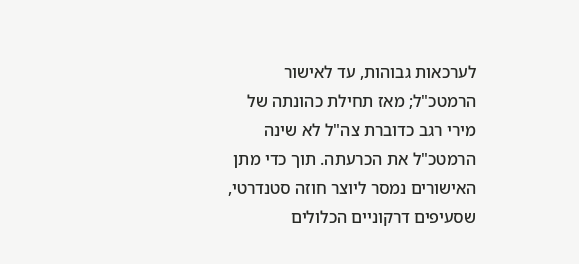לערכאות גבוהות, עד לאישור הרמטכ"ל; מאז תחילת כהונתה של מירי רגב כדוברת צה"ל לא שינה הרמטכ"ל את הכרעתה. תוך כדי מתן האישורים נמסר ליוצר חוזה סטנדרטי, שסעיפים דרקוניים הכלולים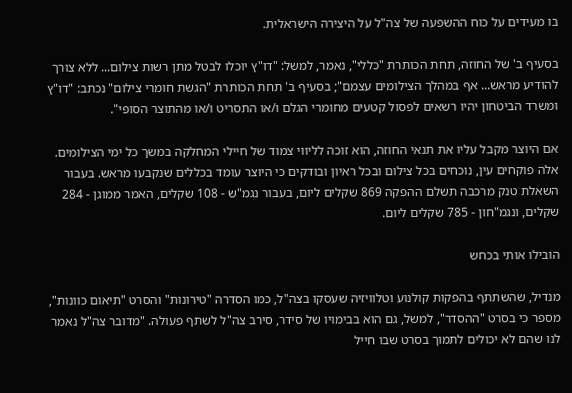בו מעידים על כוח ההשפעה של צה"ל על היצירה הישראלית.

בסעיף ב' של החוזה, תחת הכותרת "כללי", נאמר, למשל: "דו"ץ יוכלו לבטל מתן רשות צילום... ללא צורך להודיע מראש... אף במהלך הצילומים עצמם"; בסעיף ב' תחת הכותרת "הגשת חומרי צילום" נכתב: "דו"ץ ומשרד הביטחון יהיו רשאים לפסול קטעים מחומרי הגלם ו/או התסריט ו/או מהתוצר הסופי".

אם היוצר מקבל עליו את תנאי החוזה, הוא זוכה לליווי צמוד של חיילי המחלקה במשך כל ימי הצילומים. אלה פוקחים עין, נוכחים בכל צילום ובכל ראיון ובודקים כי היוצר עומד בכללים שנקבעו מראש. בעבור השאלת טנק מרכבה תשלם ההפקה 869 שקלים ליום, בעבור נגמ"ש - 108 שקלים, האמר ממוגן - 284 שקלים, ונגמ"חון - 785 שקלים ליום.

הובילו אותי בכחש

מנדיל, שהשתתף בהפקות קולנוע וטלוויזיה שעסקו בצה"ל, כמו הסדרה "טירונות" והסרט "תיאום כוונות", מספר כי בסרט "ההסדר", למשל, גם הוא בבימויו של סידר, סירב צה"ל לשתף פעולה. "מדובר צה"ל נאמר לנו שהם לא יכולים לתמוך בסרט שבו חייל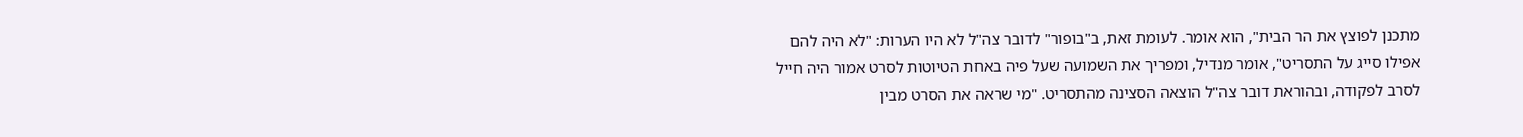מתכנן לפוצץ את הר הבית", הוא אומר. לעומת זאת, ב"בופור" לדובר צה"ל לא היו הערות: "לא היה להם אפילו סייג על התסריט", אומר מנדיל, ומפריך את השמועה שעל פיה באחת הטיוטות לסרט אמור היה חייל לסרב לפקודה, ובהוראת דובר צה"ל הוצאה הסצינה מהתסריט. "מי שראה את הסרט מבין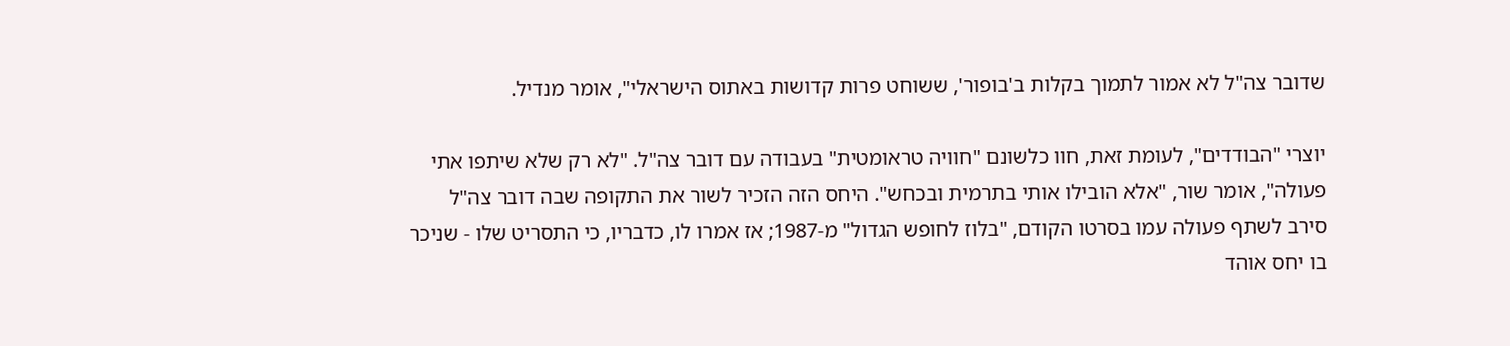שדובר צה"ל לא אמור לתמוך בקלות ב'בופור', ששוחט פרות קדושות באתוס הישראלי", אומר מנדיל.

יוצרי "הבודדים", לעומת זאת, חוו כלשונם "חוויה טראומטית" בעבודה עם דובר צה"ל. "לא רק שלא שיתפו אתי פעולה", אומר שור, "אלא הובילו אותי בתרמית ובכחש". היחס הזה הזכיר לשור את התקופה שבה דובר צה"ל סירב לשתף פעולה עמו בסרטו הקודם, "בלוז לחופש הגדול" מ-1987; אז אמרו לו, כדבריו, כי התסריט שלו - שניכר בו יחס אוהד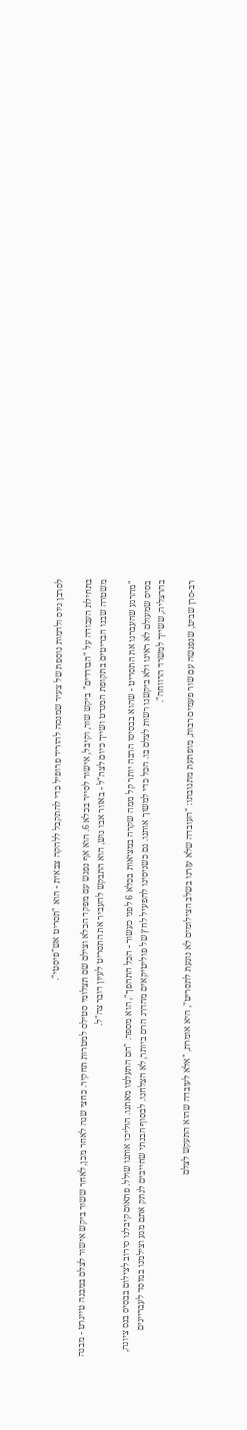לסרבן גיוס ולדמות נוספת של צעיר שמנסה להוריד פרופיל כדי להתקבל ללהקה צבאית - הוא "תסריט אש"פיסטי".

בתחילת העבודה על "הבודדים" ביקש שור, וקיבל, אישור לסייר בכלא 6. הוא אף נפגש עם מפקד הכלא וצילם שם תצלומי סטילס למטרות תחקיר. כחצי שנה לאחר מכן, לאחר ששור ביקש אישור לצלם במבנה טייגרט - מבנה משטרה שבנו הבריטים בתקופת המנדט ושייך כיום לצה"ל - באזור אבו גוש, הוא התבקש להעביר את התסריט לעיון דובר צה"ל.

"מהרגע שהעברנו את התסריט - שהוא בבסיסו הרבה יותר קל ממה שקרה במציאות בכלא 6 לפני כעשור - הכל התהפך", הוא מספר. "הם התעלמו מאתנו. הוליכו אותנו שולל. פתאום קיבלנו סירוב לצילום בבסיס בנס ציונה, בסיס שמעולם לא ראינו ולא ביקשנו רשות לצלם בו. הכל כדי למשוך אותנו. גם כשניסינו להפעיל לחץ של פוליטיקאים מהדרג הרם ביותר, לא הצלחנו. לבסוף הבנתי שחייבים לנתק אתם מגע וצילמנו במוסד לעבריינים בהרצליה, ששייך למשרד הרווחה".

רב-סרן שביט, שנפגשה עם שור פעמים רבות, מופתעת מתגובתו: "העובדה שלא עזרנו בשלב הצילומים לא נוגעת לתסריט", היא אומרת, "אלא לעובדה שהוא התעקש לצלם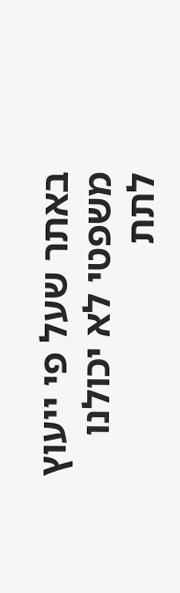באתר שעל פי ייעוץ משפטי לא יכולנו לתת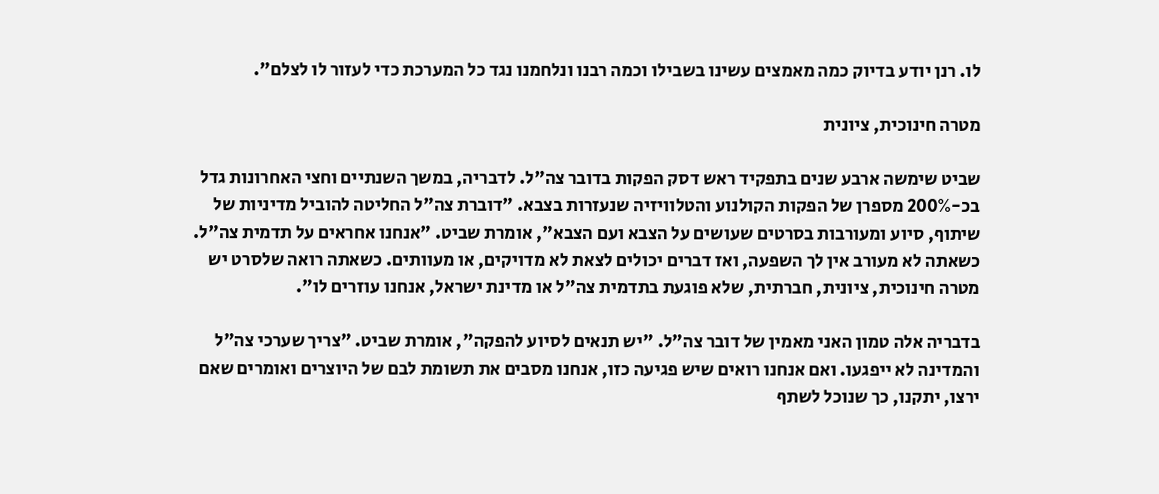לו. רנן יודע בדיוק כמה מאמצים עשינו בשבילו וכמה רבנו ונלחמנו נגד כל המערכת כדי לעזור לו לצלם".

מטרה חינוכית, ציונית

שביט שימשה ארבע שנים בתפקיד ראש דסק הפקות בדובר צה"ל. לדבריה, במשך השנתיים וחצי האחרונות גדל בכ-200% מספרן של הפקות הקולנוע והטלוויזיה שנעזרות בצבא. "דוברת צה"ל החליטה להוביל מדיניות של שיתוף, סיוע ומעורבות בסרטים שעושים על הצבא ועם הצבא", אומרת שביט. "אנחנו אחראים על תדמית צה"ל. כשאתה לא מעורב אין לך השפעה, ואז דברים יכולים לצאת לא מדויקים, או מעוותים. כשאתה רואה שלסרט יש מטרה חינוכית, ציונית, חברתית, שלא פוגעת בתדמית צה"ל או מדינת ישראל, אנחנו עוזרים לו".

בדבריה אלה טמון האני מאמין של דובר צה"ל. "יש תנאים לסיוע להפקה", אומרת שביט. "צריך שערכי צה"ל והמדינה לא ייפגעו. ואם אנחנו רואים שיש פגיעה כזו, אנחנו מסבים את תשומת לבם של היוצרים ואומרים שאם ירצו, יתקנו, כך שנוכל לשתף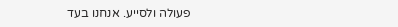פעולה ולסייע. אנחנו בעד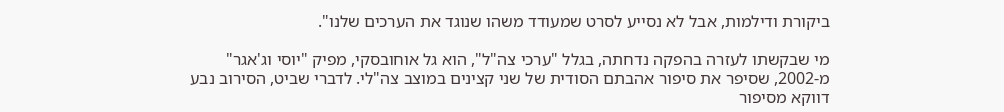ביקורת ודילמות, אבל לא נסייע לסרט שמעודד משהו שנוגד את הערכים שלנו".

מי שבקשתו לעזרה בהפקה נדחתה, בגלל "ערכי צה"ל", הוא גל אוחובסקי, מפיק "יוסי וג'אגר" מ-2002, שסיפר את סיפור אהבתם הסודית של שני קצינים במוצב צה"לי. לדברי שביט, הסירוב נבע דווקא מסיפור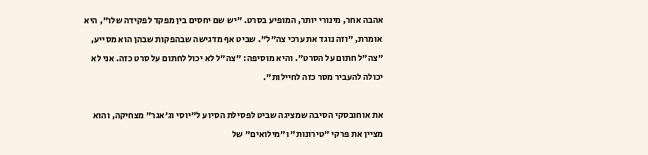אהבה אחר, מינורי יותר, המופיע בסרט. "יש שם יחסים בין מפקד לפקידה שלו", היא אומרת, "וזה נוגד את ערכי צה"ל". שביט אף מדגישה שבהפקות שבהן הוא מסייע, "צה"ל חתום על הסרט". והיא מוסיפה: "צה"ל לא יכול לחתום על סרט כזה. אני לא יכולה להעביר מסר כזה לחיילות".

את אוחובסקי הסיבה שמציגה שביט לפסילת הסיוע ל"יוסי וג'אגר" מצחיקה, והוא מציין את פרקי "טירונות" ו"מילואים" של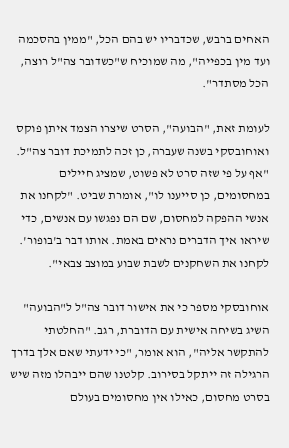האחים ברבש, שכדבריו יש בהם הכל, "ממין בהסכמה ועד מין בכפייה", מה שמוכיח ש"כשדובר צה"ל רוצה, הכל מסתדר".

לעומת זאת, "הבועה", הסרט שיצרו הצמד איתן פוקס ואוחובסקי בשנה שעברה, כן זכה לתמיכת דובר צה"ל. "אף על פי שזה סרט לא פשוט, שמציג חיילים במחסומים, כן סייענו לו", אומרת שביט. "לקחנו את אנשי ההפקה למחסום, שם הם נפגשו עם אנשים, כדי שיראו איך הדברים נראים באמת. אותו דבר ב'בופור'. לקחנו את השחקנים לשבת שבוע במוצב צבאי".

אוחובסקי מספר כי את אישור דובר צה"ל ל"הבועה" השיג בשיחה אישית עם הדוברת, רגב. "החלטתי להתקשר אליה", הוא אומר, "כי ידעתי שאם אלך בדרך הרגילה זה ייתקל בסירוב. קלטנו שהם ייבהלו מזה שיש בסרט מחסום, כאילו אין מחסומים בעולם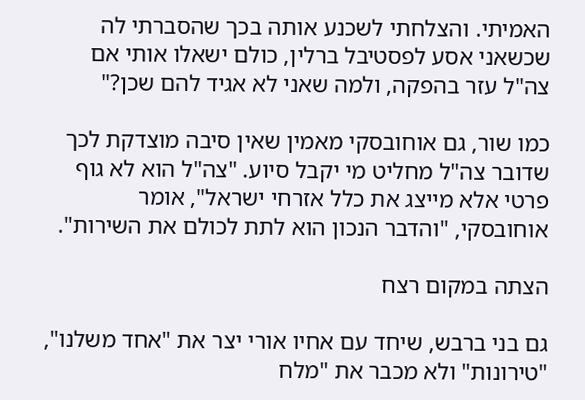האמיתי. והצלחתי לשכנע אותה בכך שהסברתי לה שכשאני אסע לפסטיבל ברלין, כולם ישאלו אותי אם צה"ל עזר בהפקה, ולמה שאני לא אגיד להם שכן?"

כמו שור, גם אוחובסקי מאמין שאין סיבה מוצדקת לכך שדובר צה"ל מחליט מי יקבל סיוע. "צה"ל הוא לא גוף פרטי אלא מייצג את כלל אזרחי ישראל", אומר אוחובסקי, "והדבר הנכון הוא לתת לכולם את השירות".

הצתה במקום רצח

גם בני ברבש, שיחד עם אחיו אורי יצר את "אחד משלנו", "טירונות" ולא מכבר את "מלח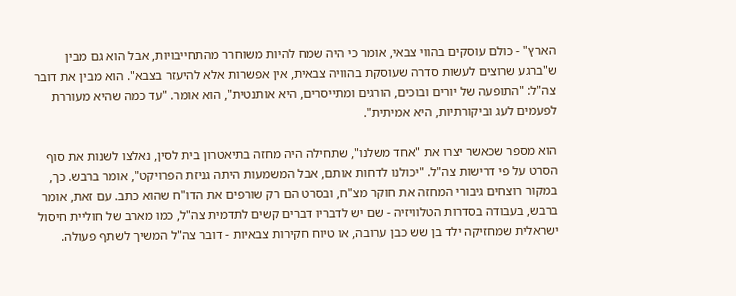הארץ" - כולם עוסקים בהווי צבאי, אומר כי היה שמח להיות משוחרר מהתחייבויות, אבל הוא גם מבין ש"ברגע שרוצים לעשות סדרה שעוסקת בהוויה צבאית, אין אפשרות אלא להיעזר בצבא". הוא מבין את דובר צה"ל: "התופעה של יורים ובוכים, הורגים ומתייסרים, היא אותנטית", הוא אומר. "עד כמה שהיא מעוררת לפעמים לעג וביקורתיות, היא אמיתית".

הוא מספר שכאשר יצרו את "אחד משלנו", שתחילה היה מחזה בתיאטרון בית לסין, נאלצו לשנות את סוף הסרט על פי דרישות צה"ל. "יכולנו לדחות אותם, אבל המשמעות היתה גניזת הפרויקט", אומר ברבש. כך, במקור רוצחים גיבורי המחזה את חוקר מצ"ח, ובסרט הם רק שורפים את הדו"ח שהוא כתב. עם זאת, אומר ברבש, בעבודה בסדרות הטלוויזיה - שם יש לדבריו דברים קשים לתדמית צה"ל, כמו מארב של חוליית חיסול ישראלית שמחזיקה ילד בן שש כבן ערובה, או טיוח חקירות צבאיות - דובר צה"ל המשיך לשתף פעולה.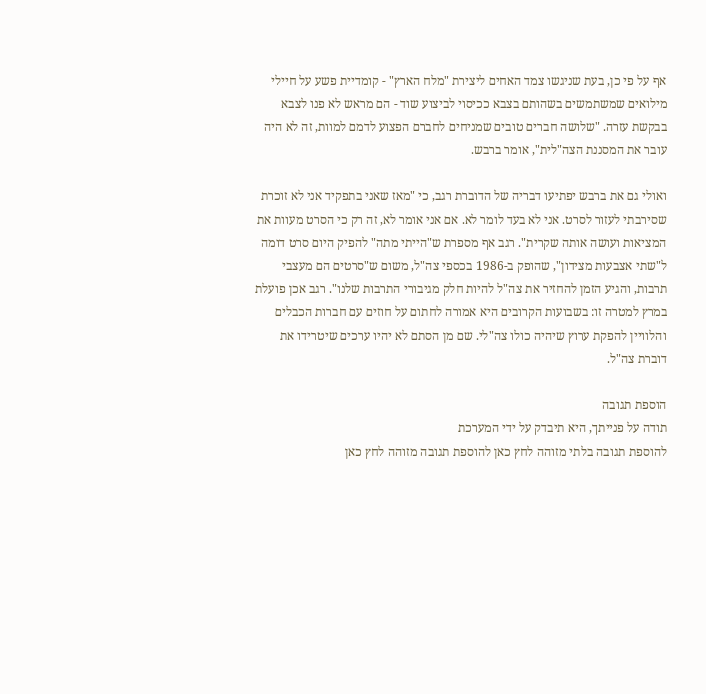אף על פי כן, בעת שניגשו צמד האחים ליצירת "מלח הארץ" - קומדיית פשע על חיילי מילואים שמשתמשים בשהותם בצבא ככיסוי לביצוע שוד - הם מראש לא פנו לצבא בבקשת עזרה. "שלושה חברים טובים שמניחים לחברם הפצוע לדמם למוות, זה לא היה עובר את המסננת הצה"לית", אומר ברבש.

ואולי גם את ברבש יפתיעו דבריה של הדוברת רגב, כי "מאז שאני בתפקיד אני לא זוכרת שסירבתי לעזור לסרט. אני לא בעד לומר לא. אם אני אומר לא, זה רק כי הסרט מעוות את המציאות ועושה אותה שקרית". רגב אף מספרת ש"הייתי מתה" להפיק היום סרט דומה ל"שתי אצבעות מצידון", שהופק ב-1986 בכספי צה"ל, משום ש"סרטים הם מעצבי תרבות, והגיע הזמן להחזיר את צה"ל להיות חלק מגיבורי התרבות שלנו". רגב אכן פועלת במרץ למטרה זו: בשבועות הקרובים היא אמורה לחתום על חוזים עם חברות הכבלים והלוויין להפקת ערוץ שיהיה כולו צה"לי. שם מן הסתם לא יהיו ערכים שיטרידו את דוברת צה"ל.

הוספת תגובה
תודה על פנייתך, היא תיבדק על ידי המערכת
להוספת תגובה בלתי מזוהה לחץ כאן להוספת תגובה מזוהה לחץ כאן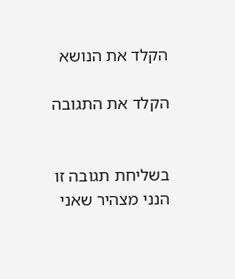הקלד את הנושא

הקלד את התגובה


בשליחת תגובה זו הנני מצהיר שאני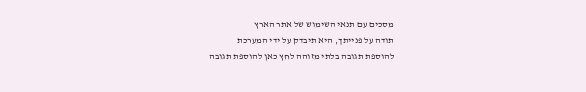מסכים עם תנאי השימוש של אתר הארץ
תודה על פנייתך, היא תיבדק על ידי המערכת
להוספת תגובה בלתי מזוהה לחץ כאן להוספת תגובה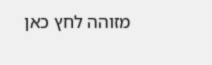מזוהה לחץ כאן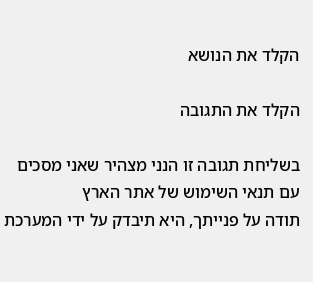הקלד את הנושא

הקלד את התגובה

בשליחת תגובה זו הנני מצהיר שאני מסכים עם תנאי השימוש של אתר הארץ
תודה על פנייתך, היא תיבדק על ידי המערכת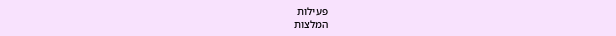פעילות
המלצות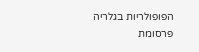הפופולריות בגלריה
פרסומת